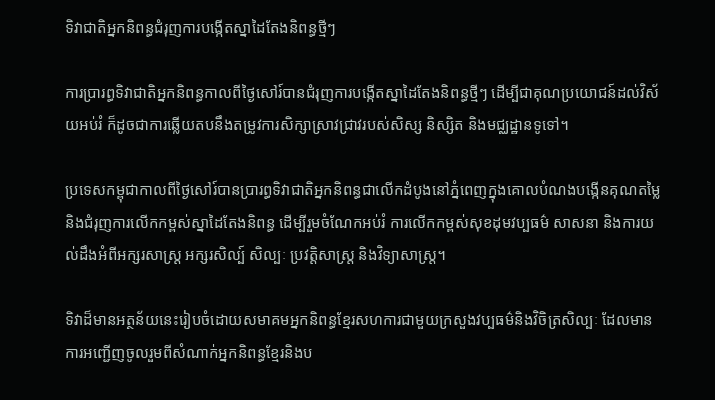ទិវាជាតិអ្នកនិពន្ធជំរុញការបង្កើតស្នាដៃតែងនិពន្ធថ្មីៗ

ការប្រារព្ធទិវាជាតិអ្នកនិពន្ធកាលពីថ្ងៃសៅរ៍បានជំរុញការបង្កើតស្នាដៃតែងនិពន្ធថ្មីៗ ដើម្បីជាគុណប្រយោជន៍ដល់វិស័យអប់រំ ក៏ដូចជាការឆ្លើយតបនឹងតម្រូវការសិក្សាស្រាវជ្រាវរបស់សិស្ស និស្សិត និងមជ្ឈដ្ឋានទូទៅ។

ប្រទេសកម្ពុជាកាលពីថ្ងៃសៅរ៍បានប្រារព្ធទិវាជាតិអ្នកនិពន្ធជាលើកដំបូងនៅភ្នំពេញក្នុងគោលបំណងបង្កើនគុណតម្លៃនិងជំរុញការលើកកម្ពស់ស្នាដៃតែងនិពន្ធ ដើម្បីរួមចំណែកអប់រំ ការលើកកម្ពស់សុខដុមវប្បធម៌ សាសនា និងការយល់ដឹងអំពីអក្សរសាស្ត្រ អក្សរសិល្ប៍ សិល្បៈ ប្រវត្តិសាស្ត្រ និងវិទ្យាសាស្ត្រ។

ទិវាដ៏មានអត្ថន័យនេះរៀបចំដោយសមាគមអ្នកនិពន្ធខ្មែរសហការជាមួយក្រសួងវប្បធម៌និងវិចិត្រសិល្បៈ ដែលមានការអញ្ជើញចូលរួមពីសំណាក់អ្នកនិពន្ធខ្មែរនិងប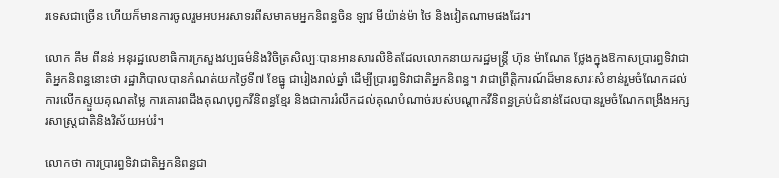រទេសជាច្រើន ហើយក៏មានការចូលរួមអបអរសាទរពីសមាគមអ្នកនិពន្ធចិន ឡាវ មីយ៉ាន់ម៉ា ថៃ និងវៀតណាមផងដែរ។

លោក គឹម ពីនន់ អនុរដ្ឋលេខាធិការក្រសួងវប្បធម៌និងវិចិត្រសិល្បៈបានអានសារលិខិតដែលលោកនាយករដ្ឋមន្ត្រី ហ៊ុន ម៉ាណែត ថ្លែងក្នុងឱកាសប្រារព្ធទិវាជាតិអ្នកនិពន្ធនោះថា រដ្ឋាភិបាលបានកំណត់យកថ្ងៃទី៧ ខែធ្នូ ជារៀងរាល់ឆ្នាំ ដើម្បីប្រារព្ធទិវាជាតិអ្នកនិពន្ធ។ វាជាព្រឹត្តិការណ៍ដ៏មានសារៈសំខាន់រួមចំណែកដល់ការលើកស្ទួយគុណតម្លៃ ការគោរពដឹងគុណបុព្វកវីនិពន្ធខ្មែរ និងជាការរំលឹកដល់គុណបំណាច់របស់បណ្ដាកវីនិពន្ធគ្រប់ជំនាន់ដែលបានរួមចំណែកពង្រឹងអក្សរសាស្ត្រជាតិនិងវិស័យអប់រំ។

លោកថា ការប្រារព្ធទិវាជាតិអ្នកនិពន្ធជា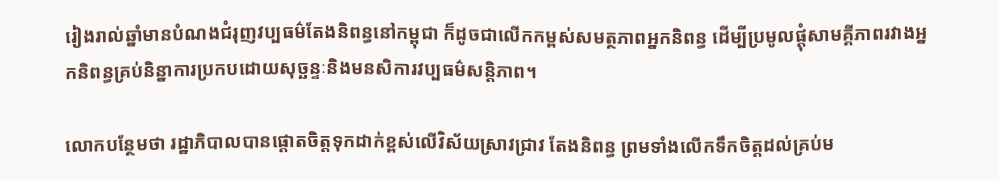រៀងរាល់ឆ្នាំមានបំណងជំរុញវប្បធម៌តែងនិពន្ធនៅកម្ពុជា ក៏ដូចជាលើកកម្ពស់សមត្ថភាពអ្នកនិពន្ធ ដើម្បីប្រមូលផ្ដុំសាមគ្គីភាពរវាងអ្នកនិពន្ធគ្រប់និន្នាការប្រកបដោយសុច្ឆន្ទៈនិងមនសិការវប្បធម៌សន្តិភាព។

លោកបន្ថែមថា រដ្ឋាភិបាលបានផ្ដោតចិត្តទុកដាក់ខ្ពស់លើវិស័យស្រាវជ្រាវ តែងនិពន្ធ ព្រមទាំងលើកទឹកចិត្តដល់គ្រប់ម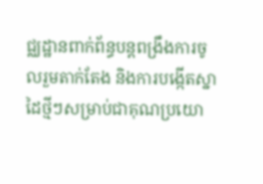ជ្ឈដ្ឋានពាក់ព័ន្ធបន្តពង្រឹងការចូលរួមតាក់តែង និងការបង្កើតស្នាដៃថ្មីៗសម្រាប់ជាគុណប្រយោ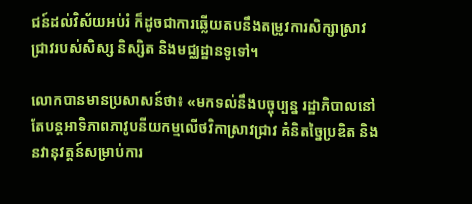ជន៍ដល់វិស័យអប់រំ ក៏ដូចជាការឆ្លើយតបនឹងតម្រូវការសិក្សាស្រាវជ្រាវរបស់សិស្ស និស្សិត និងមជ្ឈដ្ឋានទូទៅ។

លោកបានមានប្រសាសន៍ថា៖ «មកទល់នឹងបច្ចុប្បន្ន រដ្ឋាភិបាលនៅតែបន្តអាទិភាពភាវូបនីយកម្មលើថវិកាស្រាវជ្រាវ គំនិតច្នៃប្រឌិត និងនវានុវត្តន៍សម្រាប់ការ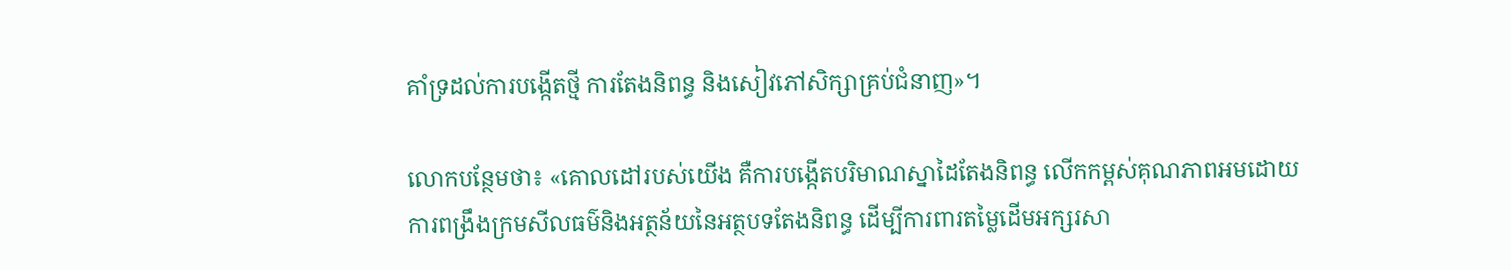គាំទ្រដល់ការបង្កើតថ្មី ការតែងនិពន្ធ និងសៀវភៅសិក្សាគ្រប់ជំនាញ»។

លោកបន្ថែមថា៖ «គោលដៅរបស់យើង គឺការបង្កើតបរិមាណស្នាដៃតែងនិពន្ធ លើកកម្ពស់គុណភាពអមដោយការពង្រឹងក្រមសីលធម៌និងអត្ថន័យនៃអត្ថបទតែងនិពន្ធ ដើម្បីការពារតម្លៃដើមអក្សរសា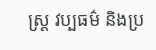ស្ត្រ វប្បធម៌ និងប្រ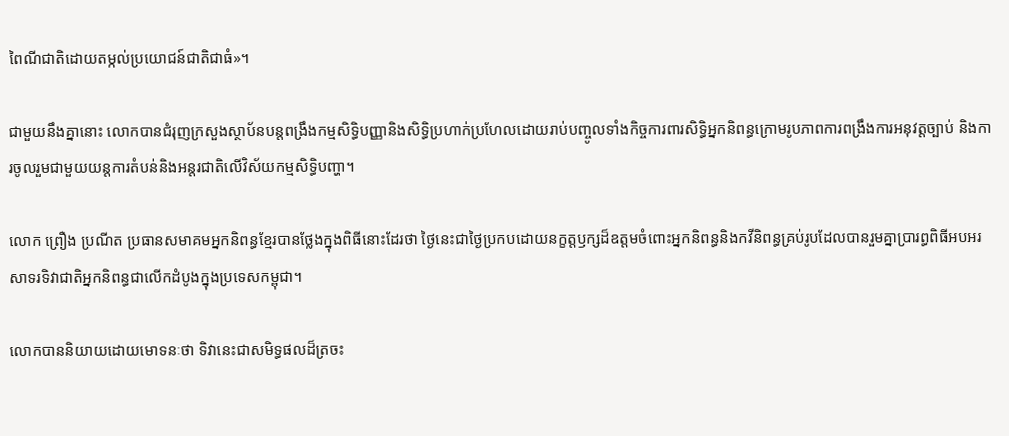ពៃណីជាតិដោយតម្កល់ប្រយោជន៍ជាតិជាធំ»។

ជាមួយនឹងគ្នានោះ លោកបានជំរុញក្រសួងស្ថាប័នបន្តពង្រឹងកម្មសិទ្ធិបញ្ញានិងសិទ្ធិប្រហាក់ប្រហែលដោយរាប់បញ្ចូលទាំងកិច្ចការពារសិទ្ធិអ្នកនិពន្ធក្រោមរូបភាពការពង្រឹងការអនុវត្តច្បាប់ និងការចូលរួមជាមួយយន្តការតំបន់និងអន្តរជាតិលើវិស័យកម្មសិទ្ធិបញ្ហា។

លោក ព្រឿង ប្រណីត ប្រធានសមាគមអ្នកនិពន្ធខ្មែរបានថ្លែងក្នុងពិធីនោះដែរថា ថ្ងៃនេះជាថ្ងៃប្រកបដោយនក្ខត្តឫក្សដ៏ឧត្តមចំពោះអ្នកនិពន្ធនិងកវីនិពន្ធគ្រប់រូបដែលបានរួមគ្នាប្រារព្ធពិធីអបអរសាទរទិវាជាតិអ្នកនិពន្ធជាលើកដំបូងក្នុងប្រទេសកម្ពុជា។

លោកបាននិយាយដោយមោទនៈថា ទិវានេះជាសមិទ្ធផលដ៏ត្រចះ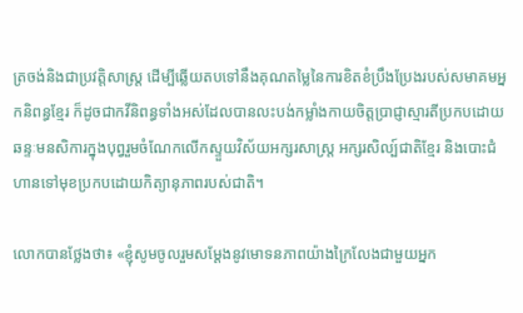ត្រចង់និងជាប្រវត្តិសាស្ត្រ ដើម្បីឆ្លើយតបទៅនឹងគុណតម្លៃនៃការខិតខំប្រឹងប្រែងរបស់សមាគមអ្នកនិពន្ធខ្មែរ ក៏ដូចជាកវីនិពន្ធទាំងអស់ដែលបានលះបង់កម្លាំងកាយចិត្តប្រាជ្ញាស្មារតីប្រកបដោយឆន្ទៈមនសិការក្នុងបុព្វរួមចំណែកលើកស្ទួយវិស័យអក្សរសាស្ត្រ អក្សរសិល្ប៍ជាតិខ្មែរ និងបោះជំហានទៅមុខប្រកបដោយកិត្យានុភាពរបស់ជាតិ។

លោកបានថ្លែងថា៖ «ខ្ញុំសូមចូលរួមសម្ដែងនូវមោទនភាពយ៉ាងក្រៃលែងជាមួយអ្នក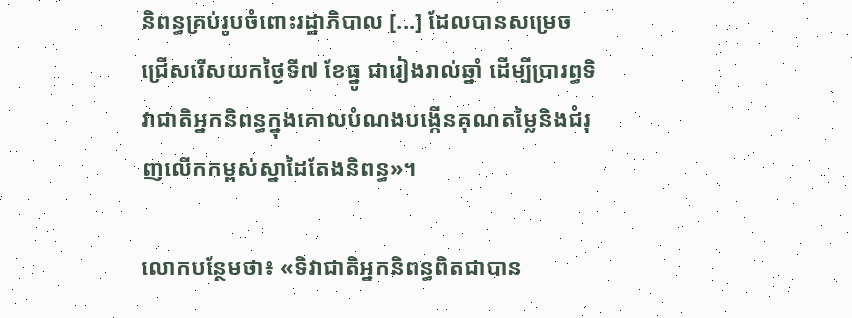និពន្ធគ្រប់រូបចំពោះរដ្ឋាភិបាល [...] ដែលបានសម្រេចជ្រើសរើសយកថ្ងៃទី៧ ខែធ្នូ ជារៀងរាល់ឆ្នាំ ដើម្បីប្រារព្ធទិវាជាតិអ្នកនិពន្ធក្នុងគោលបំណងបង្កើនគុណតម្លៃនិងជំរុញលើកកម្ពស់ស្នាដៃតែងនិពន្ធ»។

លោកបន្ថែមថា៖ «ទិវាជាតិអ្នកនិពន្ធពិតជាបាន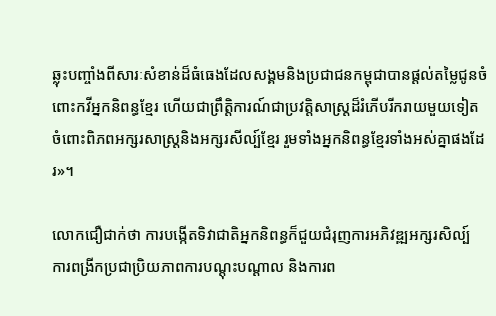ឆ្លុះបញ្ចាំងពីសារៈសំខាន់ដ៏ធំធេងដែលសង្គមនិងប្រជាជនកម្ពុជាបានផ្ដល់តម្លៃជូនចំពោះកវីអ្នកនិពន្ធខ្មែរ ហើយជាព្រឹត្តិការណ៍ជាប្រវត្តិសាស្ត្រដ៏រំភើបរីករាយមួយទៀតចំពោះពិភពអក្សរសាស្ត្រនិងអក្សរសីល្ប៍ខ្មែរ រួមទាំងអ្នកនិពន្ធខ្មែរទាំងអស់គ្នាផងដែរ»។

លោកជឿជាក់ថា ការបង្កើតទិវាជាតិអ្នកនិពន្ធក៏ជួយជំរុញការអភិវឌ្ឍអក្សរសិល្ប៍ ការពង្រីកប្រជាប្រិយភាពការបណ្ដុះបណ្ដាល និងការព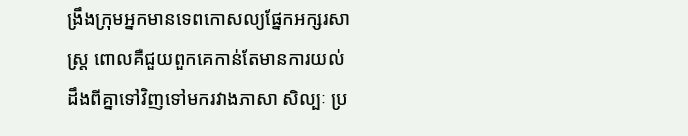ង្រឹងក្រុមអ្នកមានទេពកោសល្យផ្នែកអក្សរសាស្ត្រ ពោលគឺជួយពួកគេកាន់តែមានការយល់ដឹងពីគ្នាទៅវិញទៅមករវាងភាសា សិល្បៈ ប្រ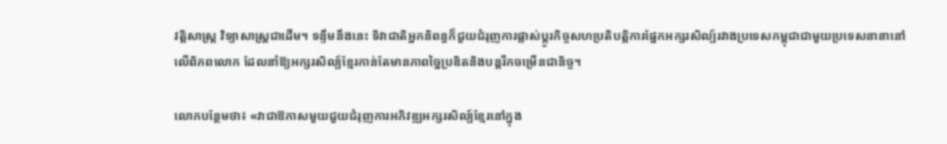វត្តិសាស្ត្រ វិទ្យាសាស្ត្រជាដើម។ ទន្ទឹមនឹងនេះ ទិវាជាតិអ្នកនិពន្ធក៏ជួយជំរុញការផ្លាស់ប្ដូរកិច្ចសហប្រតិបត្តិការផ្នែកអក្សរសិល្ប៍រវាងប្រទេសកម្ពុជាជាមួយប្រទេសនានានៅលើពិភពលោក ដែលនាំឱ្យអក្សរសិល្ប៍ខ្មែរកាន់តែមានភាពច្នៃប្រឌិតនិងបន្តរីកចម្រើនជានិច្ច។

លោកបន្ថែមថា៖ «វាជាឱកាសមួយជួយជំរុញការអភិវឌ្ឍអក្សរសិល្ប៍ខ្មែរនៅក្នុង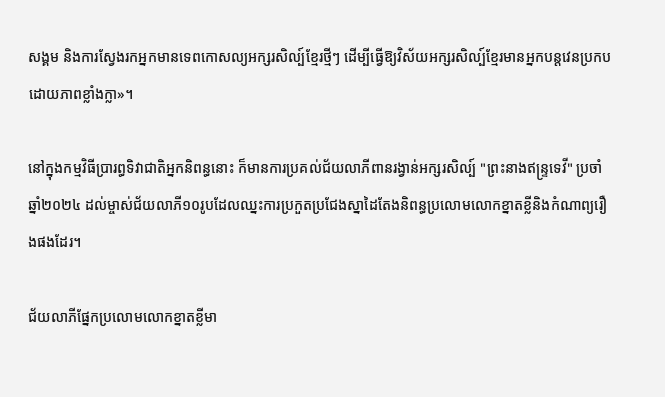សង្គម និងការស្វែងរកអ្នកមានទេពកោសល្យអក្សរសិល្ប៍ខ្មែរថ្មីៗ ដើម្បីធ្វើឱ្យវិស័យអក្សរសិល្ប៍ខ្មែរមានអ្នកបន្តវេនប្រកបដោយភាពខ្លាំងក្លា»។

នៅក្នុងកម្មវិធីប្រារព្ធទិវាជាតិអ្នកនិពន្ធនោះ ក៏មានការប្រគល់ជ័យលាភីពានរង្វាន់អក្សរសិល្ប៍ "ព្រះនាងឥន្ទ្រទេវី" ប្រចាំឆ្នាំ២០២៤ ដល់ម្ចាស់ជ័យលាភី១០រូបដែលឈ្នះការប្រកួតប្រជែងស្នាដៃតែងនិពន្ធប្រលោមលោកខ្នាតខ្លីនិងកំណាព្យរឿងផងដែរ។

ជ័យលាភីផ្នែកប្រលោមលោកខ្នាតខ្លីមា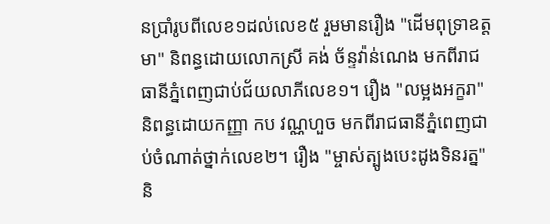នប្រាំរូបពីលេខ១ដល់លេខ៥ រួមមានរឿង "ដើមពុទ្រាឧត្តមា" និពន្ធដោយលោកស្រី គង់ ច័ន្ទវ៉ាន់ណេង មកពីរាជធានីភ្នំពេញជាប់ជ័យលាភីលេខ១។ រឿង "លម្អងអក្ខរា" និពន្ធដោយកញ្ញា កប វណ្ណហួច មកពីរាជធានីភ្នំពេញជាប់ចំណាត់ថ្នាក់លេខ២។ រឿង "ម្ចាស់ត្បូងបេះដូងទិនរត្ន" និ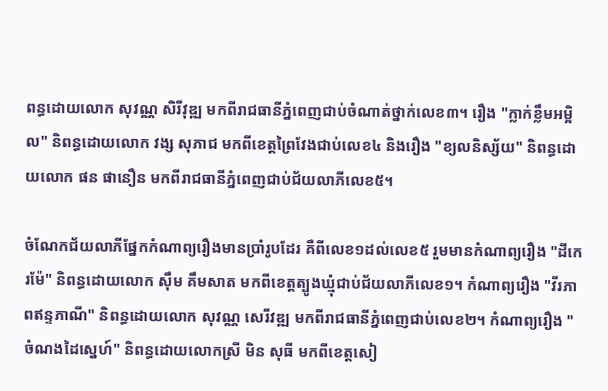ពន្ធដោយលោក សុវណ្ណ សិរីវុឌ្ឍ មកពីរាជធានីភ្នំពេញជាប់ចំណាត់ថ្នាក់លេខ៣។ រឿង "ក្លាក់ខ្លឹមអម្អិល" និពន្ធដោយលោក វង្ស សុភាជ មកពីខេត្តព្រៃវែងជាប់លេខ៤ និងរឿង "ខ្យលនិស្ស័យ" និពន្ធដោយលោក ផន ផានឿន មកពីរាជធានីភ្នំពេញជាប់ជ័យលាភីលេខ៥។

ចំណែកជ័យលាភីផ្នែកកំណាព្យរឿងមានប្រាំរូបដែរ គឺពីលេខ១ដល់លេខ៥ រួមមានកំណាព្យរឿង "ដីកេរម៉ែ" និពន្ធដោយលោក ស៊ឹម គឹមសាត មកពីខេត្តត្បូងឃ្មុំជាប់ជ័យលាភីលេខ១។ កំណាព្យរឿង "វីរភាពឥន្ទភាណី" និពន្ធដោយលោក សុវណ្ណ សេរីវឌ្ឍ មកពីរាជធានីភ្នំពេញជាប់លេខ២។ កំណាព្យរឿង "ចំណងដៃស្នេហ៍" និពន្ធដោយលោកស្រី មិន សុធី មកពីខេត្តសៀ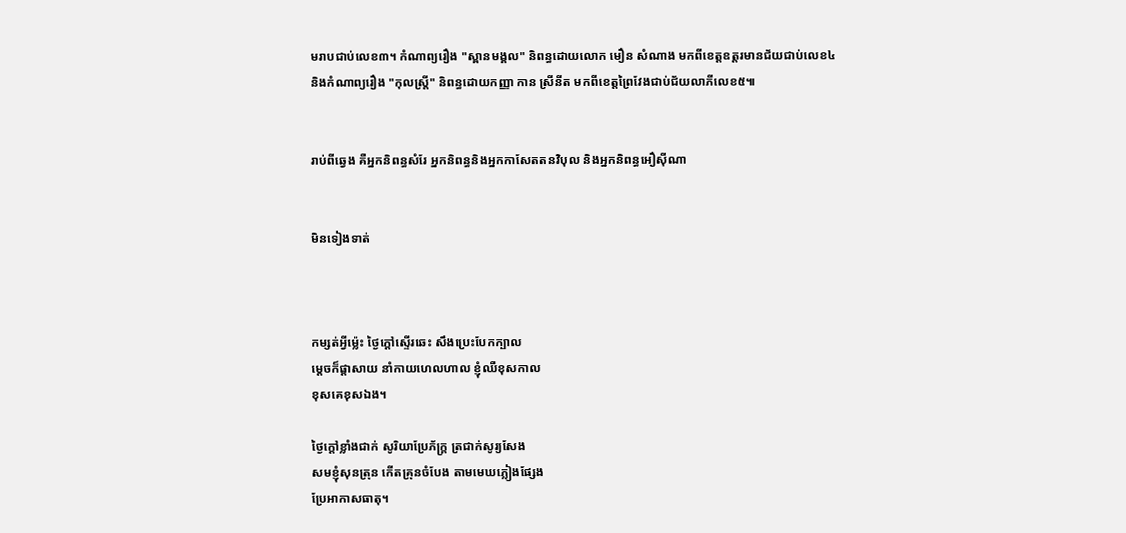មរាបជាប់លេខ៣។ កំណាព្យរឿង "ស្ពានមង្គល" និពន្ធដោយលោក មឿន សំណាង មកពីខេត្តឧត្ដរមានជ័យជាប់លេខ៤ និងកំណាព្យរឿង "កុលស្ត្រី" និពន្ធដោយកញ្ញា កាន ស្រីនីត មកពីខេត្តព្រៃវែងជាប់ជ័យលាភីលេខ៥៕


រាប់ពីឆ្វេង គឺអ្នកនិពន្ធសំរែ អ្នកនិពន្ធនិងអ្នកកាសែតតនវិបុល និងអ្នកនិពន្ធអឿស៊ីណា


មិនទៀងទាត់



កម្សត់អ្វីម្ល៉េះ ថ្ងៃក្ដៅស្ទើរឆេះ សឹងប្រេះបែកក្បាល
ម្ដេចក៏ផ្ដាសាយ នាំកាយហេលហាល ខ្ញុំឈឺខុសកាល
ខុសគេខុសឯង។

ថ្ងៃក្ដៅខ្លាំងជាក់ សូរិយាប្រែភ័ក្ត្រ ត្រជាក់សូរ្យសែង
សមខ្ញុំសុនត្រុន កើតគ្រុនចំបែង តាមមេឃភ្លៀងផ្សែង
ប្រែអាកាសធាតុ។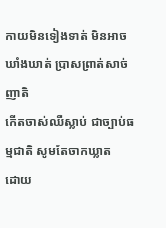កាយមិនទៀងទាត់ មិនអាចឃាំងឃាត់ ប្រាសព្រាត់សាច់ញាតិ
កើតចាស់ឈឺស្លាប់ ជាច្បាប់ធម្មជាតិ សូមតែចាកឃ្លាត
ដោយ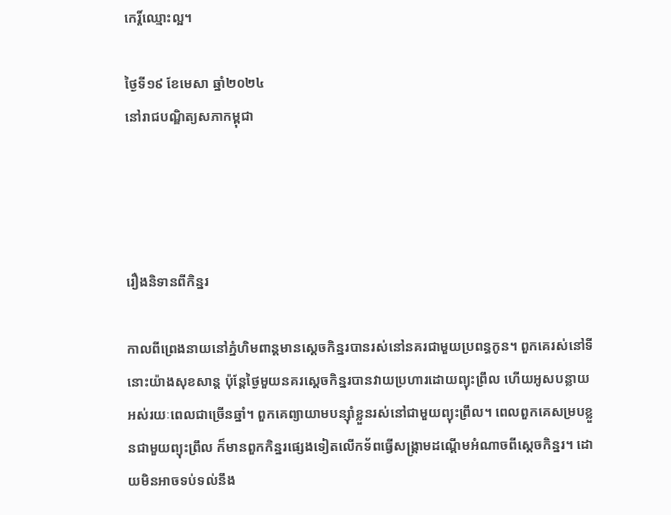កេរ្ដិ៍ឈ្មោះល្អ។

ថ្ងៃទី១៩ ខែមេសា ឆ្នាំ២០២៤
នៅរាជបណ្ឌិត្យសភាកម្ពុជា




រឿងនិទានពីកិន្នរ

កាលពីព្រេងនាយនៅភ្នំហិមពាន្តមានស្ដេចកិន្នរបានរស់នៅនគរជាមួយប្រពន្ធកូន។ ពួកគេរស់នៅទីនោះយ៉ាងសុខសាន្ត ប៉ុន្តែថ្ងៃមួយនគរស្ដេចកិន្នរបានវាយប្រហារដោយព្យុះព្រឹល ហើយអូសបន្លាយអស់រយៈពេលជាច្រើនឆ្នាំ។ ពួកគេព្យាយាមបន្ស៊ាំខ្លួនរស់នៅជាមួយព្យុះព្រឹល។ ពេលពួកគេសម្របខ្លួនជាមួយព្យុះព្រឹល ក៏មានពួកកិន្នរផ្សេងទៀតលើកទ័ពធ្វើសង្គ្រាមដណ្ដើមអំណាចពីស្ដេចកិន្នរ។ ដោយមិនអាចទប់ទល់នឹង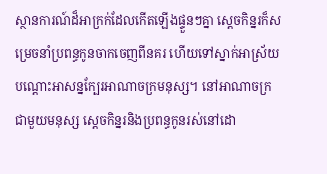ស្ថានការណ៍ដ៏អាក្រក់ដែលកើតឡើងផ្ទួនៗគ្នា ស្ដេចកិន្នរក៏សម្រេចនាំប្រពន្ធកូនចាកចេញពីនគរ ហើយទៅស្នាក់អាស្រ័យបណ្ដោះអាសន្នក្បែរអាណាចក្រមនុស្ស។ នៅអាណាចក្រជាមួយមនុស្ស ស្ដេចកិន្នរនិងប្រពន្ធកូនរស់នៅដោ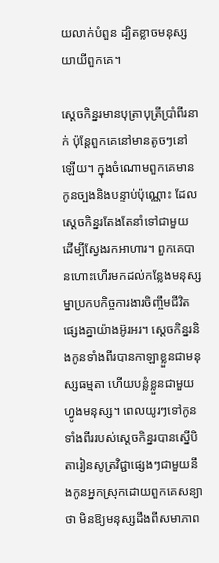យលាក់បំពួន ដ្បិតខ្លាចមនុស្សយាយីពួកគេ។

ស្ដេចកិន្នរមានបុត្រាបុត្រីប្រាំពីរនាក់ ប៉ុន្តែពួកគេនៅមានតូចៗនៅឡើយ។ ក្នុងចំណោមពួកគេមានកូនច្បងនិងបន្ទាប់ប៉ុណ្ណោះ ដែលស្ដេចកិន្នរតែងតែនាំទៅជាមួយ ដើម្បីស្វែងរកអាហារ។ ពួកគេបានហោះហើរមកដល់កន្លែងមនុស្សម្នាប្រកបកិច្ចការងារចិញ្ចឹមជីវិតផ្សេងគ្នាយ៉ាងអ៊ូរអរ។ ស្ដេចកិន្នរនិងកូនទាំងពីរបានកាឡាខ្លួនជាមនុស្សធម្មតា ហើយបន្លំខ្លួនជាមួយហ្វូងមនុស្ស។ ពេលយូរៗទៅកូនទាំងពីររបស់ស្ដេចកិន្នរបានស្នើបិតារៀនសូត្រវិជ្ជាផ្សេងៗជាមួយនឹងកូនអ្នកស្រុកដោយពួកគេសន្យាថា មិនឱ្យមនុស្សដឹងពីសមាភាព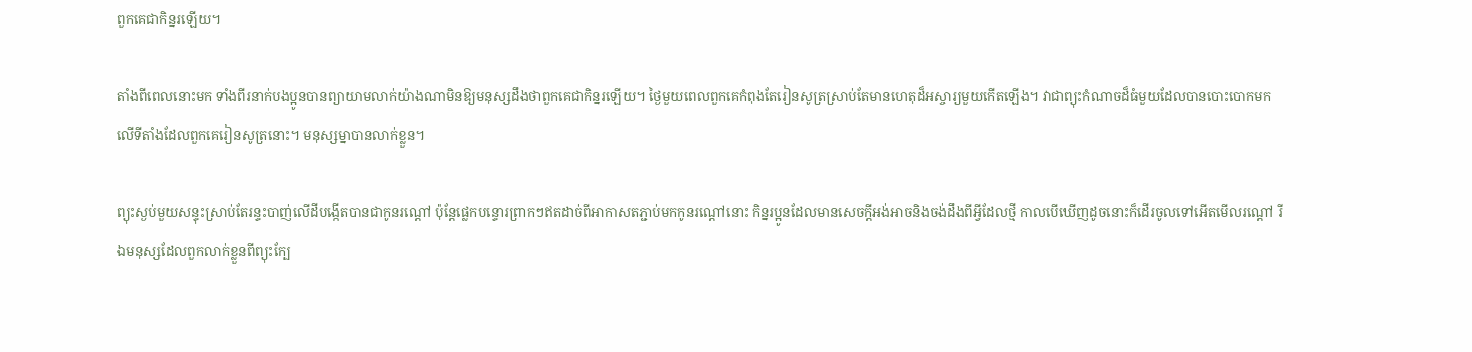ពួកគេជាកិន្នរឡើយ។

តាំងពីពេលនោះមក ទាំងពីរនាក់បងប្អូនបានព្យាយាមលាក់យ៉ាងណាមិនឱ្យមនុស្សដឹងថាពួកគេជាកិន្នរឡើយ។ ថ្ងៃមួយពេលពួកគេកំពុងតែរៀនសូត្រស្រាប់តែមានហេតុដ៏អស្ចារ្យមួយកើតឡើង។ វាជាព្យុះកំណាចដ៏ធំមួយដែលបានបោះបោកមកលើទីតាំងដែលពួកគេរៀនសូត្រនោះ។ មនុស្សម្នាបានលាក់ខ្លួន។

ព្យុះស្ងប់មួយសន្ទុះស្រាប់តែរន្ទះបាញ់លើដីបង្កើតបានជាកូនរណ្ដៅ ប៉ុន្តែផ្លេកបន្ទោរព្រាកៗឥតដាច់ពីអាកាសតភ្ជាប់មកកូនរណ្ដៅនោះ កិន្នរប្អូនដែលមានសេចក្ដីអង់អាចនិងចង់ដឹងពីអ្វីដែលថ្មី កាលបើឃើញដូចនោះក៏ដើរចូលទៅអើតមើលរណ្ដៅ រីឯមនុស្សដែលពួកលាក់ខ្លួនពីព្យុះក្បែ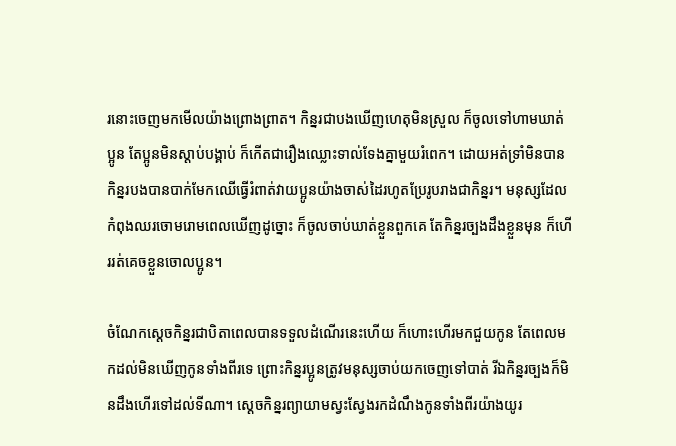រនោះចេញមកមើលយ៉ាងព្រោងព្រាត។ កិន្នរជាបងឃើញហេតុមិនស្រួល ក៏ចូលទៅហាមឃាត់ប្អូន តែប្អូនមិនស្ដាប់បង្គាប់ ក៏កើតជារឿងឈ្លោះទាល់ទែងគ្នាមួយរំពេក។ ដោយអត់ទ្រាំមិនបាន កិន្នរបងបានបាក់មែកឈើធ្វើរំពាត់វាយប្អូនយ៉ាងចាស់ដៃរហូតប្រែរូបរាងជាកិន្នរ។ មនុស្សដែលកំពុងឈរចោមរោមពេលឃើញដូច្នោះ ក៏ចូលចាប់ឃាត់ខ្លួនពួកគេ តែកិន្នរច្បងដឹងខ្លួនមុន ក៏ហើររត់គេចខ្លួនចោលប្អូន។

ចំណែកស្ដេចកិន្នរជាបិតាពេលបានទទួលដំណើរនេះហើយ ក៏ហោះហើរមកជួយកូន តែពេលមកដល់មិនឃើញកូនទាំងពីរទេ ព្រោះកិន្នរប្អូនត្រូវមនុស្សចាប់យកចេញទៅបាត់ រីឯកិន្នរច្បងក៏មិនដឹងហើរទៅដល់ទីណា។ ស្ដេចកិន្នរព្យាយាមស្វះស្វែងរកដំណឹងកូនទាំងពីរយ៉ាងយូរ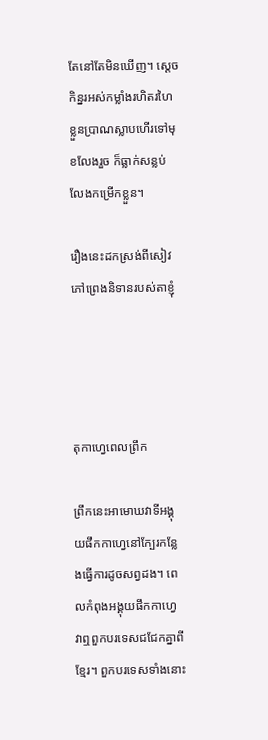តែនៅតែមិនឃើញ។ ស្ដេចកិន្នរអស់កម្លាំងរហិតរហៃខ្លួនប្រាណស្លាបហើរទៅមុខលែងរួច ក៏ធ្លាក់សន្លប់លែងកម្រើកខ្លួន។

រឿងនេះដកស្រង់ពីសៀវភៅព្រេងនិទានរបស់តាខ្ញុំ




តុកាហ្វេពេលព្រឹក

ព្រឹកនេះអាមោឃវាទីអង្គុយផឹកកាហ្វេនៅក្បែរកន្លែងធ្វើការដូចសព្វដង។ ពេលកំពុងអង្គុយផឹកកាហ្វេ វាឮពួកបរទេសជជែកគ្នាពីខ្មែរ។ ពួកបរទេសទាំងនោះ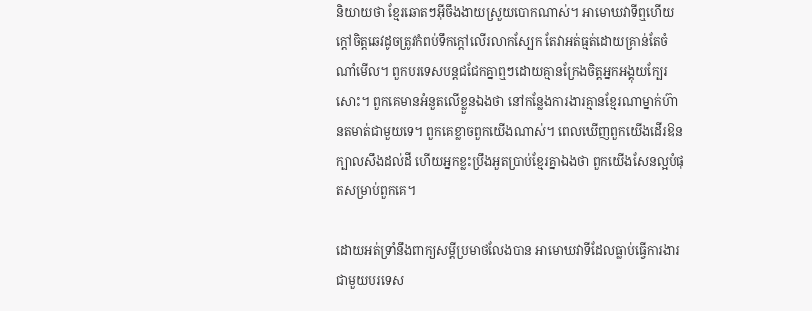និយាយថា ខ្មែរឆោតៗអ៊ីចឹងងាយស្រួយបោកណាស់។ អាមោឃវាទីឮហើយក្ដៅចិត្តឆេវដូចត្រូវកំពប់ទឹកក្ដៅលើរលាកស្បែក តែវាអត់ធ្មត់ដោយគ្រាន់តែចំណាំមើល។ ពួកបរទេសបន្តជជែកគ្នាឮៗដោយគ្មានក្រែងចិត្តអ្នកអង្គុយក្បែរសោះ។ ពួកគេមានអំនួតលើខ្លួនឯងថា នៅកន្លែងការងារគ្មានខ្មែរណាម្នាក់ហ៊ានតមាត់ជាមួយទេ។ ពួកគេខ្លាចពួកយើងណាស់។ ពេលឃើញពួកយើងដើរឱនក្បាលសឹងដល់ដី ហើយអ្នកខ្លះប្រឹងអួតប្រាប់ខ្មែរគ្នាឯងថា ពួកយើងសែនល្អបំផុតសម្រាប់ពួកគេ។

ដោយអត់ទ្រាំនឹងពាក្យសម្ដីប្រមាថលែងបាន អាមោឃវាទីដែលធ្លាប់ធ្វើការងារជាមួយបរទេស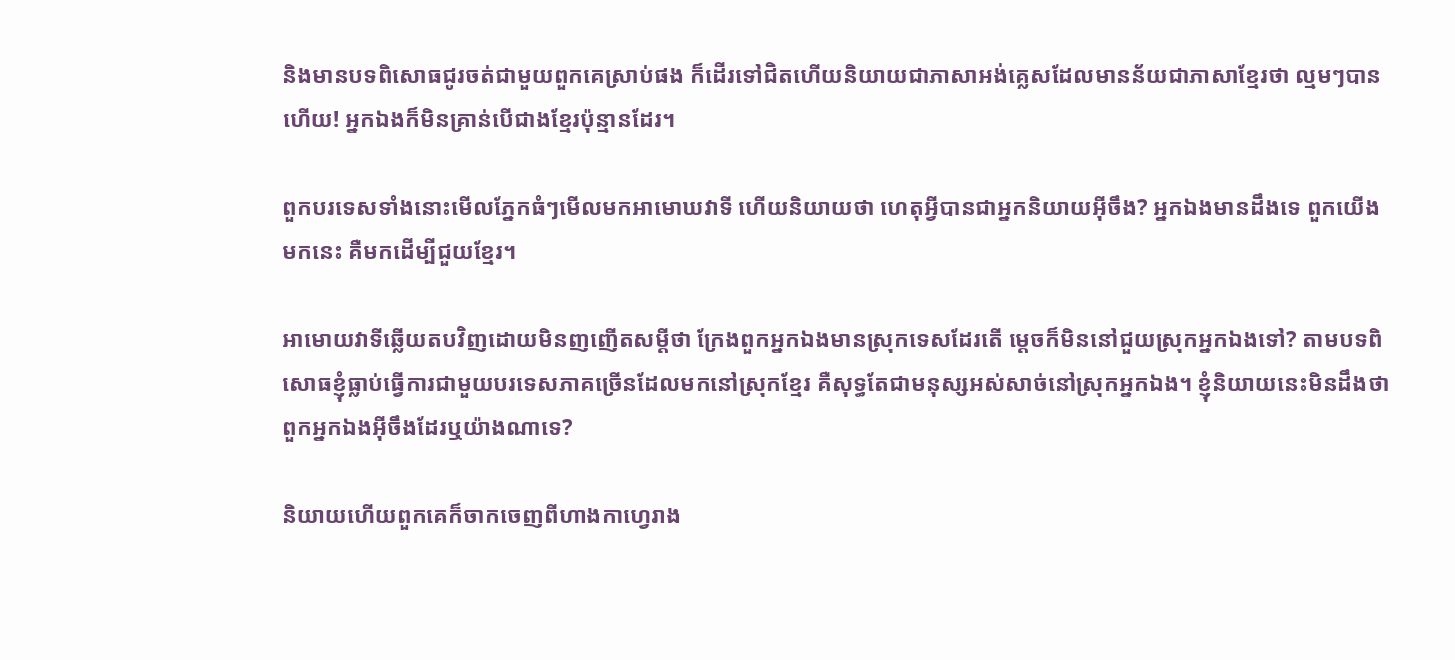និងមានបទពិសោធជូរចត់ជាមួយពួកគេស្រាប់ផង ក៏ដើរទៅជិតហើយនិយាយជាភាសាអង់គ្លេសដែលមានន័យជាភាសាខ្មែរថា ល្មមៗបានហើយ! អ្នកឯងក៏មិនគ្រាន់បើជាងខ្មែរប៉ុន្មានដែរ។

ពួកបរទេសទាំងនោះមើលភ្នែកធំៗមើលមកអាមោឃវាទី ហើយនិយាយថា ហេតុអ្វីបានជាអ្នកនិយាយអ៊ីចឹង? អ្នកឯងមានដឹងទេ ពួកយើងមកនេះ គឺមកដើម្បីជួយខ្មែរ។

អាមោយវាទីឆ្លើយតបវិញដោយមិនញញើតសម្ដីថា ក្រែងពួកអ្នកឯងមានស្រុកទេសដែរតើ ម្ដេចក៏មិននៅជួយស្រុកអ្នកឯងទៅ? តាមបទពិសោធខ្ញុំធ្លាប់ធ្វើការជាមួយបរទេសភាគច្រើនដែលមកនៅស្រុកខ្មែរ គឺសុទ្ធតែជាមនុស្សអស់សាច់នៅស្រុកអ្នកឯង។ ខ្ញុំនិយាយនេះមិនដឹងថាពួកអ្នកឯងអ៊ីចឹងដែរឬយ៉ាងណាទេ?

និយាយហើយពួកគេក៏ចាកចេញពីហាងកាហ្វេរាង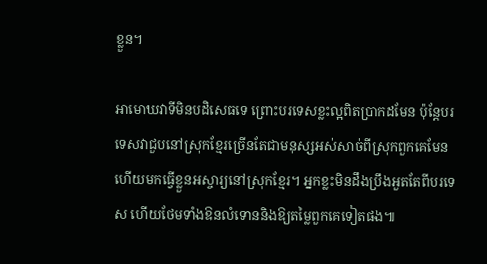ខ្លួន។

អាមោឃវាទីមិនបដិសេធទេ ព្រោះបរទេសខ្លះល្អពិតប្រាកដមែន ប៉ុន្តែបរទេសវាជួបនៅស្រុកខ្មែរច្រើនតែជាមនុស្សអស់សាច់ពីស្រុកពួកគេមែន ហើយមកធ្វើខ្លួនអស្ចារ្យនៅស្រុកខ្មែរ។ អ្នកខ្លះមិនដឹងប្រឹងអួតតែពីបរទេស ហើយថែមទាំងឱនលំទោននិងឱ្យតម្លៃពួកគេទៀតផង៕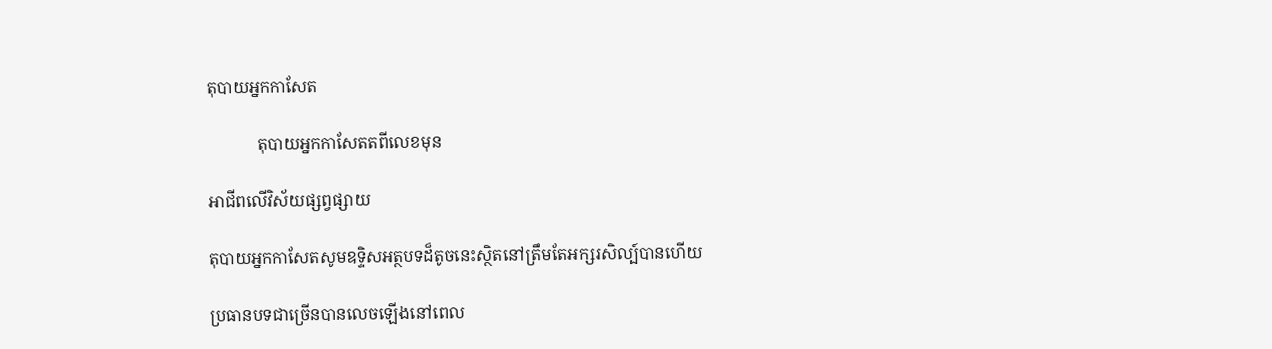តុបាយអ្នកកាសែត

            តុបាយអ្នកកាសែតតពីលេខមុន

អាជីពលើវិស័យផ្សព្វផ្សាយ

តុបាយអ្នកកាសែតសូមឧទ្ទិសអត្ថបទដ៏តូចនេះស្ថិតនៅត្រឹមតែអក្សរសិល្ប៍បានហើយ

ប្រធានបទជាច្រើនបានលេចឡើងនៅពេល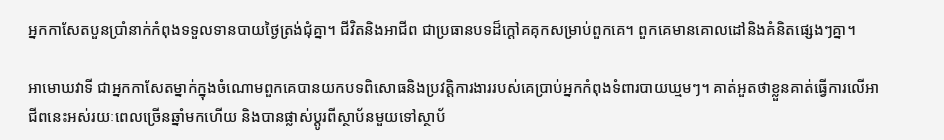អ្នកកាសែតបួនប្រាំនាក់កំពុងទទួលទានបាយថ្ងៃត្រង់ជុំគ្នា។ ជីវិតនិងអាជីព ជាប្រធានបទដ៏ក្ដៅគគុកសម្រាប់ពួកគេ។ ពួកគេមានគោលដៅនិងគំនិតផ្សេងៗគ្នា។

អាមោឃវាទី ជាអ្នកកាសែតម្នាក់ក្នុងចំណោមពួកគេបានយកបទពិសោធនិងប្រវត្តិការងាររបស់គេប្រាប់អ្នកកំពុងទំពារបាយឃ្មមៗ។ គាត់អួតថាខ្លួនគាត់ធ្វើការលើអាជីពនេះអស់រយៈពេលច្រើនឆ្នាំមកហើយ និងបានផ្លាស់ប្ដូរពីស្ថាប័នមួយទៅស្ថាប័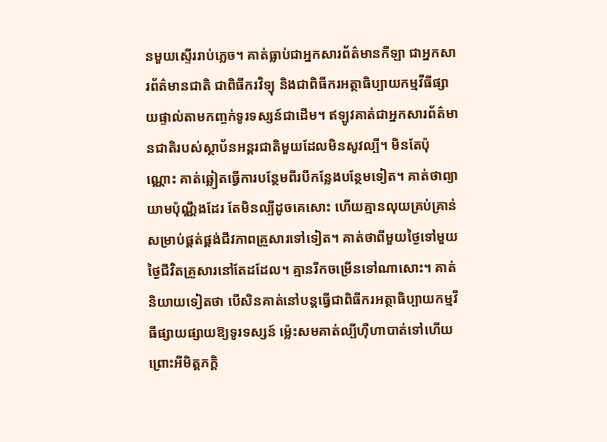នមួយស្ទើររាប់ភ្លេច។ គាត់ធ្លាប់ជាអ្នកសារព័ត៌មានកីឡា ជាអ្នកសារព័ត៌មានជាតិ ជាពិធីករវិទ្យុ និងជាពិធីករអត្ថាធិប្បាយកម្មវីធីផ្សាយផ្ទាល់តាមកញ្ចក់ទូរទស្សន៍ជាដើម។ ឥឡូវគាត់ជាអ្នកសារព័ត៌មានជាតិរបស់ស្ថាប័នអន្តរជាតិមួយដែលមិនសូវល្បី។ មិនតែប៉ុណ្ណោះ គាត់ឆ្លៀតធ្វើការបន្ថែមពីរបីកន្លែងបន្ថែមទៀត។ គាត់ថាព្យាយាមប៉ុណ្ណឹងដែរ តែមិនល្បីដូចគេសោះ ហើយគ្មានលុយគ្រប់គ្រាន់សម្រាប់ផ្គត់ផ្គង់ជីវភាពគ្រួសារទៅទៀត។ គាត់ថាពីមួយថ្ងៃទៅមួយថ្ងៃជីវិតគ្រួសារនៅតែដដែល។ គ្មានរីកចម្រើនទៅណាសោះ។ គាត់និយាយទៀតថា បើសិនគាត់នៅបន្ដធ្វើជាពិធីករអត្ថាធិប្បាយកម្មវីធីផ្សាយផ្សាយឱ្យទូរទស្សន៍ ម្ល៉េះសមគាត់ល្បីហ៊ឺហាបាត់ទៅហើយ ព្រោះអីមិត្តភក្ដិ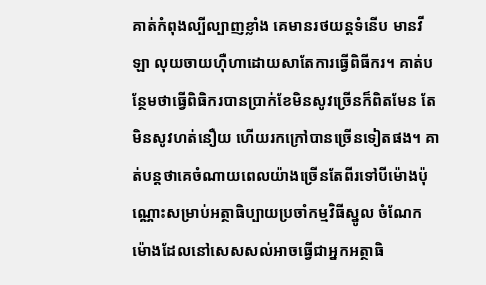គាត់កំពុងល្បីល្បាញខ្លាំង គេមានរថយន្តទំនើប មានវីឡា លុយចាយហ៊ឺហាដោយសាតែការធ្វើពិធីករ។ គាត់បន្ថែមថាធ្វើពិធិករបានប្រាក់ខែមិនសូវច្រើនក៏ពិតមែន តែមិនសូវហត់នឿយ ហើយរកក្រៅបានច្រើនទៀតផង។ គាត់បន្តថាគេចំណាយពេលយ៉ាងច្រើនតែពីរទៅបីម៉ោងប៉ុណ្ណោះសម្រាប់អត្ថាធិប្បាយប្រចាំកម្មវិធីស្នូល ចំណែកម៉ោងដែលនៅសេសសល់អាចធ្វើជាអ្នកអត្ថាធិ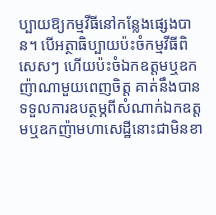ប្បាយឱ្យកម្មវីធីនៅកន្លែងផ្សេងបាន។ បើអត្ថាធិប្បាយប៉ះចំកម្មវីធីពិសេសៗ ហើយប៉ះចំឯកឧត្តមឬឧកញ៉ាណាមួយពេញចិត្ត គាត់នឹងបានទទួលការឧបត្ថម្ភពីសំណាក់ឯកឧត្តមឬឧកញ៉ាមហាសេដ្ឋីនោះជាមិនខា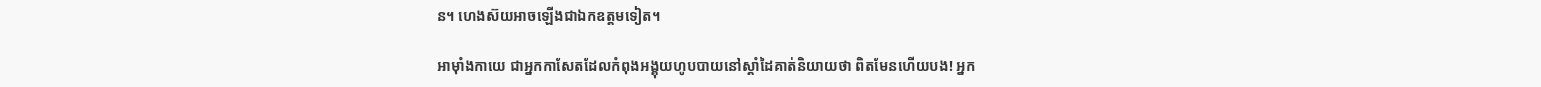ន។ ហេងស៊យអាចឡើងជាឯកឧត្តមទៀត។

អាម៉ាំងកាយេ ជាអ្នកកាសែតដែលកំពុងអង្គុយហូបបាយនៅស្ដាំដៃគាត់និយាយថា ពិតមែនហើយបង! អ្នក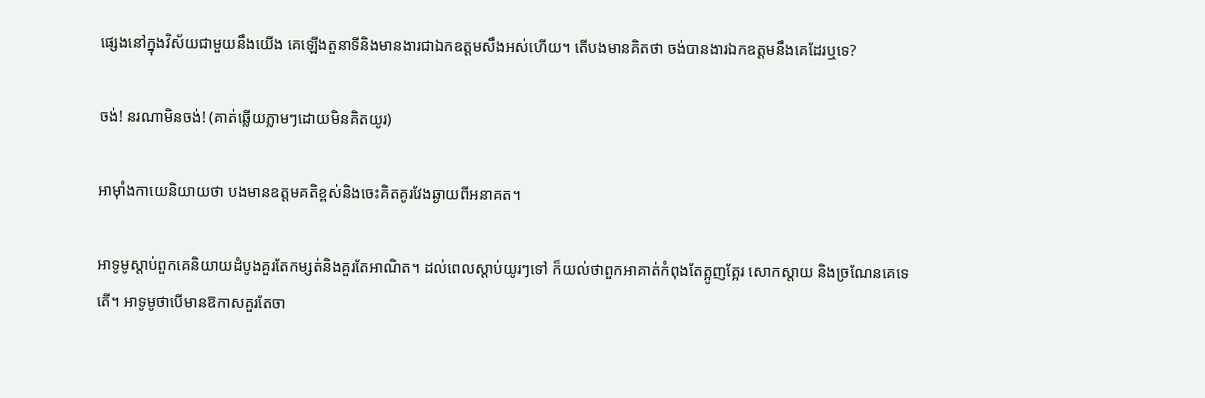ផ្សេងនៅក្នុងវិស័យជាមួយនឹងយើង គេឡើងតួនាទីនិងមានងារជាឯកឧត្តមសឹងអស់ហើយ។ តើបងមានគិតថា ចង់បានងារឯកឧត្តមនឹងគេដែរឬទេ?

ចង់! នរណាមិនចង់! (គាត់ឆ្លើយភ្លាមៗដោយមិនគិតយូរ)

អាម៉ាំងកាយេនិយាយថា បងមានឧត្តមគតិខ្ពស់និងចេះគិតគូរវែងឆ្ងាយពីអនាគត។

អាទូមូស្ដាប់ពួកគេនិយាយដំបូងគួរតែកម្សត់និងគួរតែអាណិត។ ដល់ពេលស្ដាប់យូរៗទៅ ក៏យល់ថាពួកអាគាត់កំពុងតែត្អូញត្អែរ សោកស្ដាយ និងច្រណែនគេទេតើ។ អាទូមូថាបើមានឱកាសគួរតែចា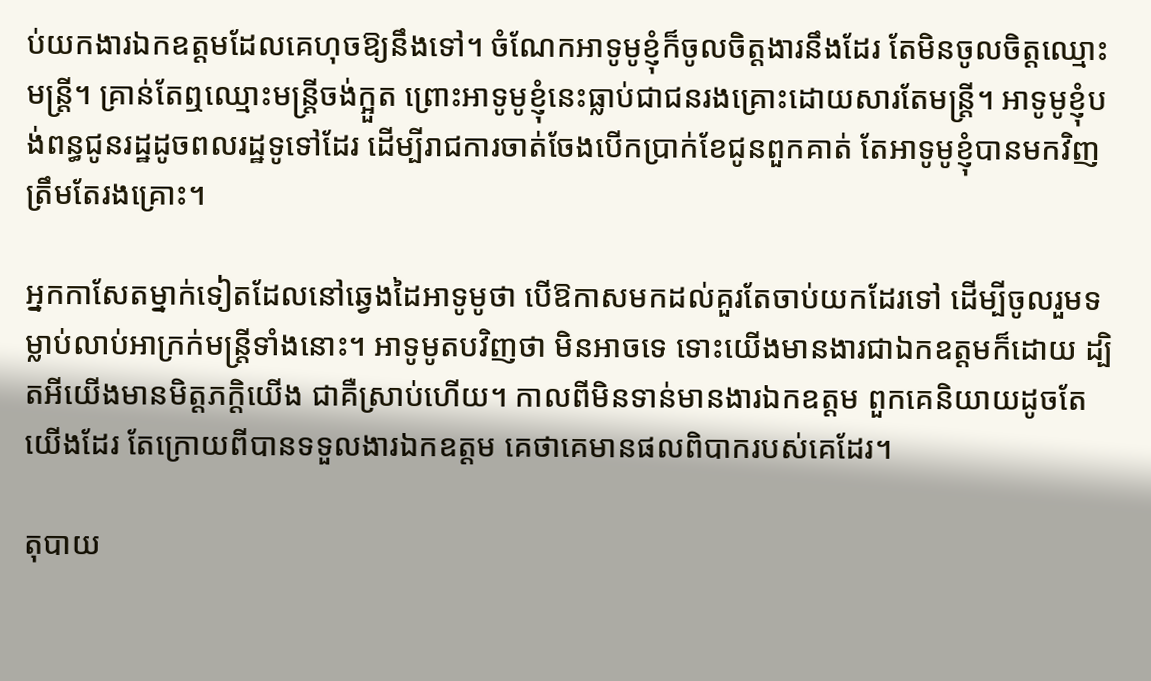ប់យកងារឯកឧត្តមដែលគេហុចឱ្យនឹងទៅ។ ចំណែកអាទូមូខ្ញុំក៏ចូលចិត្តងារនឹងដែរ តែមិនចូលចិត្តឈ្មោះមន្ត្រី។ គ្រាន់តែឮឈ្មោះមន្ត្រីចង់ក្អួត ព្រោះអាទូមូខ្ញុំនេះធ្លាប់ជាជនរងគ្រោះដោយសារតែមន្ត្រី។ អាទូមូខ្ញុំបង់ពន្ធជូនរដ្ឋដូចពលរដ្ឋទូទៅដែរ ដើម្បីរាជការចាត់ចែងបើកប្រាក់ខែជូនពួកគាត់ តែអាទូមូខ្ញុំបានមកវិញត្រឹមតែរងគ្រោះ។

អ្នកកាសែតម្នាក់ទៀតដែលនៅឆ្វេងដៃអាទូមូថា បើឱកាសមកដល់គួរតែចាប់យកដែរទៅ ដើម្បីចូលរួមទម្លាប់លាប់អាក្រក់មន្ត្រីទាំងនោះ។ អាទូមូតបវិញថា មិនអាចទេ ទោះយើងមានងារជាឯកឧត្តមក៏ដោយ ដ្បិតអីយើងមានមិត្តភក្ដិយើង ជាគឺស្រាប់ហើយ។ កាលពីមិនទាន់មានងារឯកឧត្ដម ពួកគេនិយាយដូចតែយើងដែរ តែក្រោយពីបានទទួលងារឯកឧត្ដម គេថាគេមានផលពិបាករបស់គេដែរ។

តុបាយ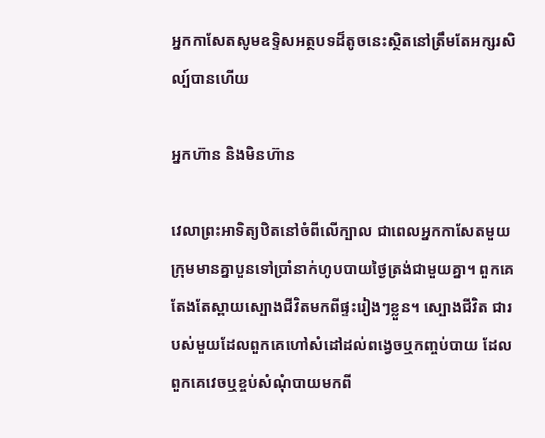អ្នកកាសែតសូមឧទ្ទិសអត្ថបទដ៏តូចនេះស្ថិតនៅត្រឹមតែអក្សរសិល្ប៍បានហើយ

អ្នកហ៊ាន និងមិនហ៊ាន

វេលាព្រះអាទិត្យឋិតនៅចំពីលើក្បាល ជាពេលអ្នកកាសែតមួយក្រុមមានគ្នាបួនទៅប្រាំនាក់ហូបបាយថ្ងៃត្រង់ជាមួយគ្នា។ ពួកគេតែងតែស្ពាយស្បោងជីវិតមកពីផ្ទះរៀងៗខ្លួន។ ស្បោងជីវិត ជារបស់មួយដែលពួកគេហៅសំដៅដល់ពង្វេចឬកញ្ចប់បាយ ដែលពួកគេវេចឬខ្ចប់សំណុំបាយមកពី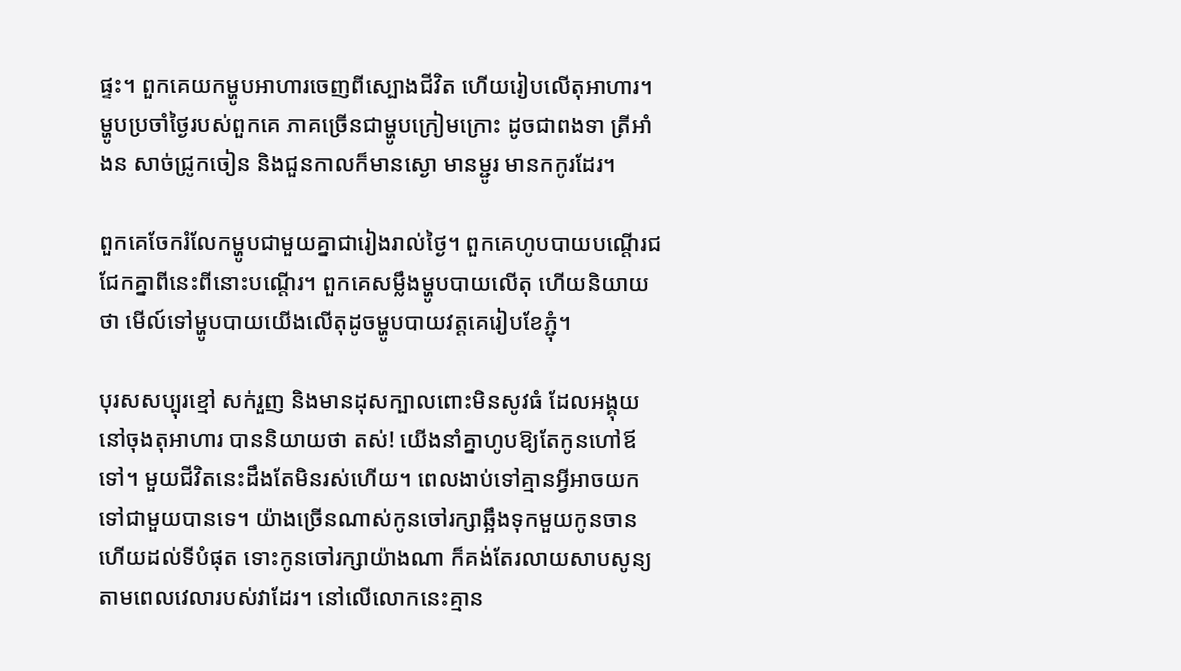ផ្ទះ។ ពួកគេយកម្ហូបអាហារចេញពីស្បោងជីវិត ហើយរៀបលើតុអាហារ។ ម្ហូបប្រចាំថ្ងៃរបស់ពួកគេ ភាគច្រើនជាម្ហូបក្រៀមក្រោះ ដូចជាពងទា ត្រីអាំងន សាច់ជ្រូកចៀន និងជួនកាលក៏មានស្ងោ មានម្ជូរ មានកកូរដែរ។

ពួកគេចែករំលែកម្ហូបជាមួយគ្នាជារៀងរាល់ថ្ងៃ។ ពួកគេហូបបាយបណ្ដើរជជែកគ្នាពីនេះពីនោះបណ្ដើរ។ ពួកគេសម្លឹងម្ហូបបាយលើតុ ហើយនិយាយថា មើល៍ទៅម្ហូបបាយយើងលើតុដូចម្ហូបបាយវត្តគេរៀបខែភ្ជុំ។

បុរសសប្បុរខ្មៅ សក់រួញ និងមានដុសក្បាលពោះមិនសូវធំ ដែលអង្គុយនៅចុងតុអាហារ បាននិយាយថា តស់! យើងនាំគ្នាហូបឱ្យតែកូនហៅឪទៅ។ មួយជីវិតនេះដឹងតែមិនរស់ហើយ។ ពេលងាប់ទៅគ្មានអ្វីអាចយកទៅជាមួយបានទេ។ យ៉ាងច្រើនណាស់កូនចៅរក្សាឆ្អឹងទុកមួយកូនចាន ហើយដល់ទីបំផុត ទោះកូនចៅរក្សាយ៉ាងណា ក៏គង់តែរលាយសាបសូន្យតាមពេលវេលារបស់វាដែរ។ នៅលើលោកនេះគ្មាន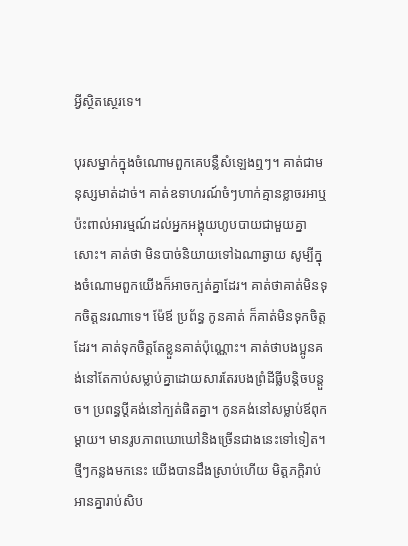អ្វីស្ថិតស្ថេរទេ។

បុរសម្នាក់ក្នុងចំណោមពួកគេបន្លឺសំឡេងឮៗ។ គាត់ជាមនុស្សមាត់ដាច់។ គាត់ឧទាហរណ៍ចំៗហាក់គ្មានខ្លាចរអាឬប៉ះពាល់អារម្មណ៍ដល់អ្នកអង្គុយហូបបាយជាមួយគ្នាសោះ។ គាត់ថា មិនបាច់និយាយទៅឯណាឆ្ងាយ សូម្បីក្នុងចំណោមពួកយើងក៏អាចក្បត់គ្នាដែរ។ គាត់ថាគាត់មិនទុកចិត្តនរណាទេ។ ម៉ែឪ ប្រព័ន្ធ កូនគាត់ ក៏គាត់មិនទុកចិត្តដែរ។ គាត់ទុកចិត្តតែខ្លួនគាត់ប៉ុណ្ណោះ។ គាត់ថាបងប្អូនគង់នៅតែកាប់សម្លាប់គ្នាដោយសារតែរបងព្រំដីធ្លីបន្តិចបន្ដួច។ ប្រពន្ធប្ដីគង់នៅក្បត់ផិតគ្នា។ កូនគង់នៅសម្លាប់ឪពុកម្ដាយ។ មានរូបភាពឃោឃៅនិងច្រើនជាងនេះទៅទៀត។ ថ្មីៗកន្លងមកនេះ យើងបានដឹងស្រាប់ហើយ មិត្តភក្តិរាប់អានគ្នារាប់សិប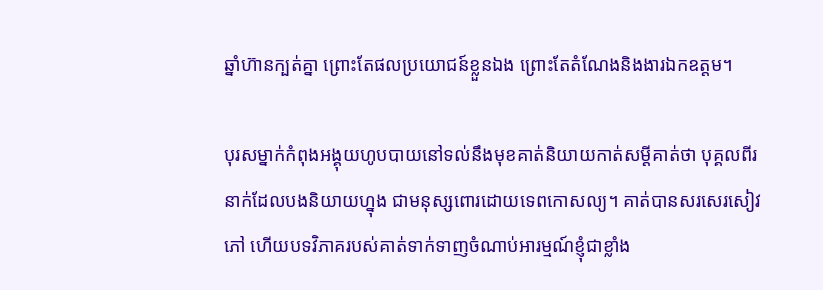ឆ្នាំហ៊ានក្បត់គ្នា ព្រោះតែផលប្រយោជន៍ខ្លួនឯង ព្រោះតែតំណែងនិងងារឯកឧត្តម។

បុរសម្នាក់កំពុងអង្គុយហូបបាយនៅទល់នឹងមុខគាត់និយាយកាត់សម្ដីគាត់ថា បុគ្គលពីរនាក់ដែលបងនិយាយហ្នុង ជាមនុស្សពោរដោយទេពកោសល្យ។ គាត់បានសរសេរសៀវភៅ ហើយបទវិភាគរបស់គាត់ទាក់ទាញចំណាប់អារម្មណ៍ខ្ញុំជាខ្លាំង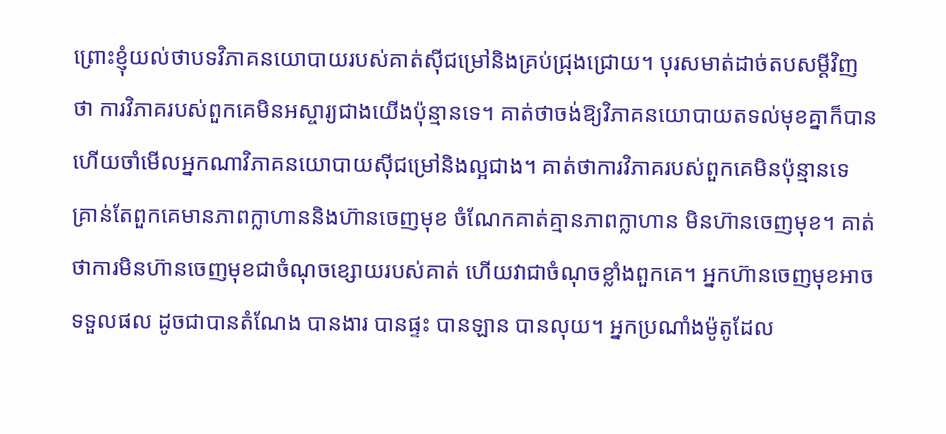ព្រោះខ្ញុំយល់ថាបទវិភាគនយោបាយរបស់គាត់ស៊ីជម្រៅនិងគ្រប់ជ្រុងជ្រោយ។ បុរសមាត់ដាច់តបសម្ដីវិញថា ការវិភាគរបស់ពួកគេមិនអស្ចារ្យជាងយើងប៉ុន្មានទេ។ គាត់ថាចង់ឱ្យវិភាគនយោបាយតទល់មុខគ្នាក៏បាន ហើយចាំមើលអ្នកណាវិភាគនយោបាយស៊ីជម្រៅនិងល្អជាង។ គាត់ថាការវិភាគរបស់ពួកគេមិនប៉ុន្មានទេ គ្រាន់តែពួកគេមានភាពក្លាហាននិងហ៊ានចេញមុខ ចំណែកគាត់គ្មានភាពក្លាហាន មិនហ៊ានចេញមុខ។ គាត់ថាការមិនហ៊ានចេញមុខជាចំណុចខ្សោយរបស់គាត់ ហើយវាជាចំណុចខ្លាំងពួកគេ។ អ្នកហ៊ានចេញមុខអាចទទួលផល ដូចជាបានតំណែង បានងារ បានផ្ទះ បានឡាន បានលុយ។ អ្នកប្រណាំងម៉ូតូដែល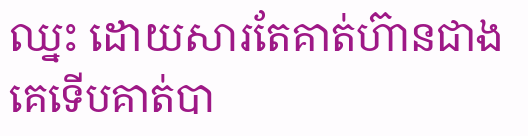ឈ្នះ ដោយសារតែគាត់ហ៊ានជាងគេទើបគាត់បា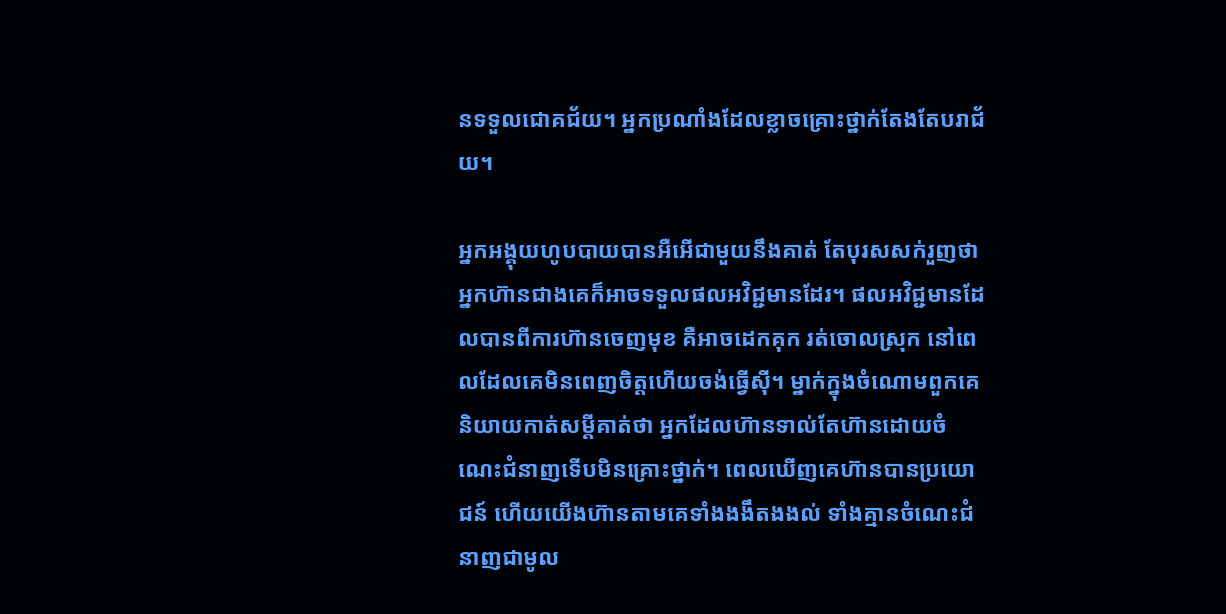នទទួលជោគជ័យ។ អ្នកប្រណាំងដែលខ្លាចគ្រោះថ្នាក់តែងតែបរាជ័យ។

អ្នកអង្គុយហូបបាយបានអឺអើជាមួយនឹងគាត់ តែបុរសសក់រួញថា អ្នកហ៊ានជាងគេក៏អាចទទួលផលអវិជ្ជមានដែរ។ ផលអវិជ្ជមានដែលបានពីការហ៊ានចេញមុខ គឺអាចដេកគុក រត់ចោលស្រុក នៅពេលដែលគេមិនពេញចិត្តហើយចង់ធ្វើស៊ី។ ម្នាក់ក្នុងចំណោមពួកគេនិយាយកាត់សម្ដីគាត់ថា អ្នកដែលហ៊ានទាល់តែហ៊ានដោយចំណេះជំនាញទើបមិនគ្រោះថ្នាក់។ ពេលឃើញគេហ៊ានបានប្រយោជន៍ ហើយយើងហ៊ានតាមគេទាំងងងឹតងងល់ ទាំងគ្មានចំណេះជំនាញជាមូល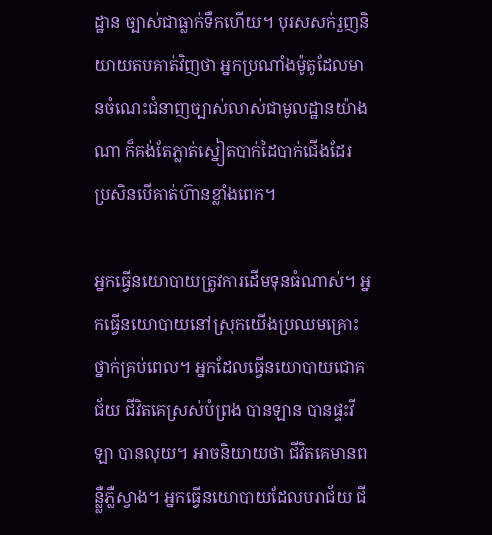ដ្ឋាន ច្បាស់ជាធ្លាក់ទឹកហើយ។ បុរសសក់រួញនិយាយតបគាត់វិញថា អ្នកប្រណាំងម៉ូតូដែលមានចំណេះជំនាញច្បាស់លាស់ជាមូលដ្ឋានយ៉ាងណា ក៏គង់តែភ្លាត់ស្នៀតបាក់ដៃបាក់ជើងដែរ ប្រសិនបើគាត់ហ៊ានខ្លាំងពេក។

អ្នកធ្វើនយោបាយត្រូវការដើមទុនធំណាស់។ អ្នកធ្វើនយោបាយនៅស្រុកយើងប្រឈមគ្រោះថ្នាក់គ្រប់ពេល។ អ្នកដែលធ្វើនយោបាយជោគជ័យ ជីវិតគេស្រស់បំព្រង បានឡាន បានផ្ទះវីឡា បានលុយ។ អាចនិយាយថា ជីវិតគេមានពន្លឺ្លភ្លឺស្វាង។ អ្នកធ្វើនយោបាយដែលបរាជ័យ ជី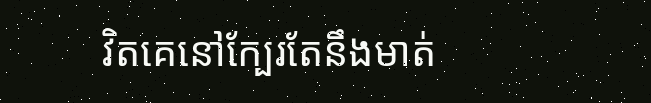វិតគេនៅក្បែរតែនឹងមាត់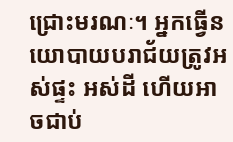ជ្រោះមរណៈ។ អ្នកធ្វើនយោបាយបរាជ័យត្រូវអស់ផ្ទះ អស់ដី ហើយអាចជាប់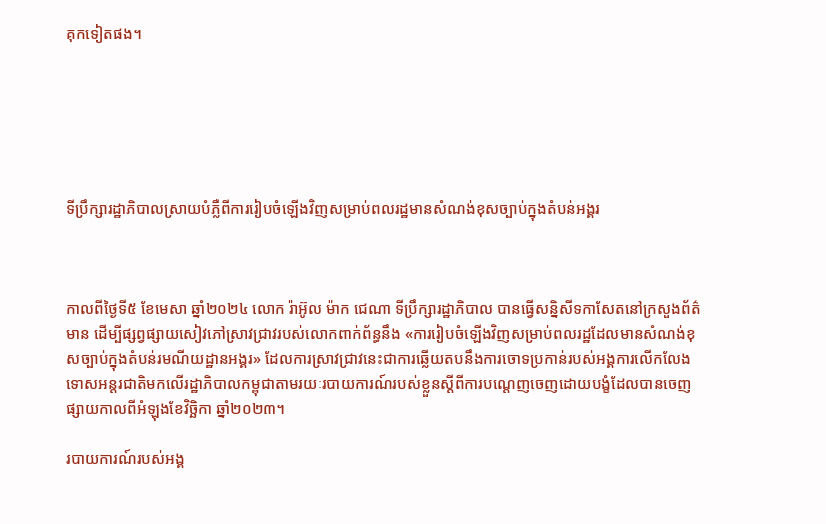គុកទៀតផង។






ទីប្រឹក្សារដ្ឋាភិបាលស្រាយបំភ្លឺពីការរៀបចំឡើងវិញសម្រាប់ពលរដ្ឋមានសំណង់ខុសច្បាប់ក្នុងតំបន់អង្គរ



កាលពីថ្ងៃទី៥ ខែមេសា ឆ្នាំ២០២៤ លោក រ៉ាអ៊ូល ម៉ាក ជេណា ទីប្រឹក្សារដ្ឋាភិបាល បានធ្វើសន្និសីទកាសែតនៅក្រសួងព័ត៌មាន ដើម្បីផ្សព្វផ្សាយសៀវភៅស្រាវជ្រាវរបស់លោកពាក់ព័ន្ធនឹង «ការរៀបចំឡើងវិញសម្រាប់ពលរដ្ឋដែលមានសំណង់ខុសច្បាប់ក្នុងតំបន់រមណីយដ្ឋានអង្គរ» ដែលការស្រាវជ្រាវនេះជាការឆ្លើយតបនឹងការចោទប្រកាន់របស់អង្គការលើកលែងទោសអន្តរជាតិមកលើរដ្ឋាភិបាលកម្ពុជាតាមរយៈរបាយការណ៍របស់ខ្លួនស្ដីពីការបណ្ដេញចេញដោយបង្ខំដែលបានចេញផ្សាយកាលពីអំឡុងខែវិច្ឆិកា ឆ្នាំ២០២៣។

របាយការណ៍របស់អង្គ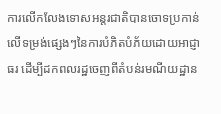ការលើកលែងទោសអន្តរជាតិបានចោទប្រកាន់លើទម្រង់ផ្សេងៗនៃការបំភិតបំភ័យដោយអាជ្ញាធរ ដើម្បីដកពលរដ្ឋចេញពីតំបន់រមណីយដ្ឋាន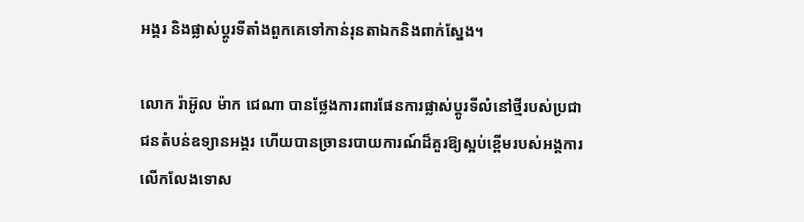អង្គរ និងផ្លាស់ប្ដូរទីតាំងពួកគេទៅកាន់រុនតាឯកនិងពាក់ស្នែង។

លោក រ៉ាអ៊ូល ម៉ាក ជេណា បានថ្លែងការពារផែនការផ្លាស់ប្ដូរទីលំនៅថ្មីរបស់ប្រជាជនតំបន់ឧទ្យានអង្គរ ហើយបានច្រានរបាយការណ៍ដ៏គួរឱ្យស្អប់ខ្ពើមរបស់អង្គការលើកលែងទោស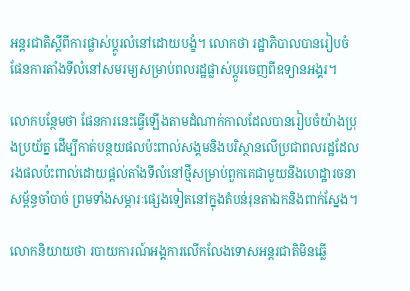អន្តរជាតិស្ដីពីការផ្លាស់ប្ដូរលំនៅដោយបង្ខំ។ លោកថា រដ្ឋាភិបាលបានរៀបចំផែនការតាំងទីលំនៅសមរម្យសម្រាប់ពលរដ្ឋផ្លាស់ប្ដូរចេញពីឧទ្យានអង្គរ។

លោកបន្ថែមថា ផែនការនេះធ្វើឡើងតាមដំណាក់កាលដែលបានរៀបចំយ៉ាងប្រុងប្រយ័ត្ន ដើម្បីកាត់បន្ថយផលប៉ះពាល់សង្គមនិងបរិស្ថានលើប្រជាពលរដ្ឋដែលរងផលប៉ះពាល់ដោយផ្តល់តាំងទីលំនៅថ្មីសម្រាប់ពួកគេជាមួយនឹងហេដ្ឋារចនាសម្ព័ន្ធចាំបាច់ ព្រមទាំងសម្ភារៈផ្សេងទៀតនៅក្នុងតំបន់រុនតាឯកនិងពាក់ស្នែង។

លោកនិយាយថា របាយការណ៍អង្គការលើកលែងទោសអន្តរជាតិមិនឆ្លើ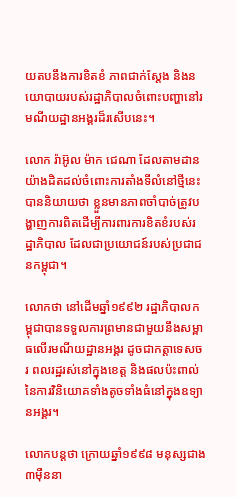យតបនឹងការខិតខំ ភាពជាក់ស្ដែង និងនយោបាយរបស់រដ្ឋាភិបាលចំពោះបញ្ហានៅរមណីយដ្ឋានអង្គរដ៏រសើបនេះ។

លោក រ៉ាអ៊ូល ម៉ាក ជេណា ដែលតាមដានយ៉ាងដិតដល់ចំពោះការតាំងទីលំនៅថ្មីនេះបាននិយាយថា ខ្លួនមានភាពចាំបាច់ត្រូវបង្ហាញការពិតដើម្បីការពារការខិតខំរបស់រដ្ឋាភិបាល ដែលជាប្រយោជន៍របស់ប្រជាជនកម្ពុជា។

លោកថា នៅដើមឆ្នាំ១៩៩២ រដ្ឋាភិបាលកម្ពុជាបានទទួលការព្រមានជាមួយនឹងសម្ពាធលើរមណីយដ្ឋានអង្គរ ដូចជាកត្តាទេសចរ ពលរដ្ឋរស់នៅក្នុងខេត្ត និងផលប៉ះពាល់នៃការវិនិយោគទាំងតូចទាំងធំនៅក្នុងឧទ្យានអង្គរ។

លោកបន្តថា ក្រោយឆ្នាំ១៩៩៨ មនុស្សជាង៣ម៉ឺននា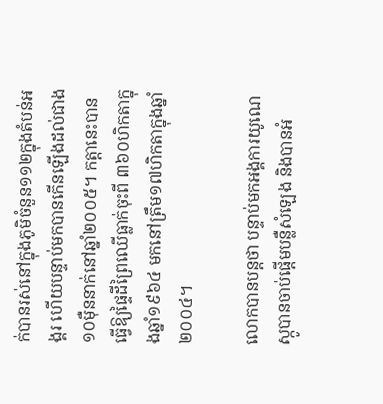ក់បានរស់នៅក្នុងភូមិចំនួន១១២ក្នុងតំបន់អង្គរ ហើយបន្ទាប់មកបានកើនឡើងដល់ជាង១០ម៉ឺននាក់នៅឆ្នាំ២០០៥។ កត្តានេះបានធ្វើឱ្យផ្ទៃដីព្រៃឈើធ្លាក់ចុះពី ៣៦០ហិកតាក្នុងឆ្នាំ១៩៦៤ មកនៅត្រឹម១៧ហិកតាក្នុងឆ្នាំ២០០៤។

លោកបានបន្តថា បន្ទាប់មកអង្គការយូណេស្កូបានចាប់ផ្តើមបន្លឺសំឡេង និងបានអំ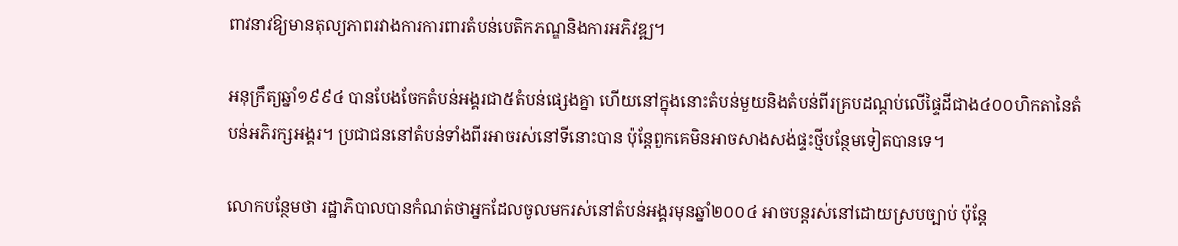ពាវនាវឱ្យមានតុល្យភាពរវាងការការពារតំបន់បេតិកភណ្ឌនិងការអភិវឌ្ឍ។

អនុក្រឹត្យឆ្នាំ១៩៩៤ បានបែងចែកតំបន់អង្គរជា៥តំបន់ផ្សេងគ្នា ហើយនៅក្នុងនោះតំបន់មួយនិងតំបន់ពីរគ្របដណ្តប់លើផ្ទៃដីជាង៤០០ហិកតានៃតំបន់អភិរក្សអង្គរ។ ប្រជាជននៅតំបន់ទាំងពីរអាចរស់នៅទីនោះបាន ប៉ុន្តែពួកគេមិនអាចសាងសង់ផ្ទះថ្មីបន្ថែមទៀតបានទេ។

លោកបន្ថែមថា រដ្ឋាភិបាលបានកំណត់ថាអ្នកដែលចូលមករស់នៅតំបន់អង្គរមុនឆ្នាំ២០០៤ អាចបន្តរស់នៅដោយស្របច្បាប់ ប៉ុន្តែ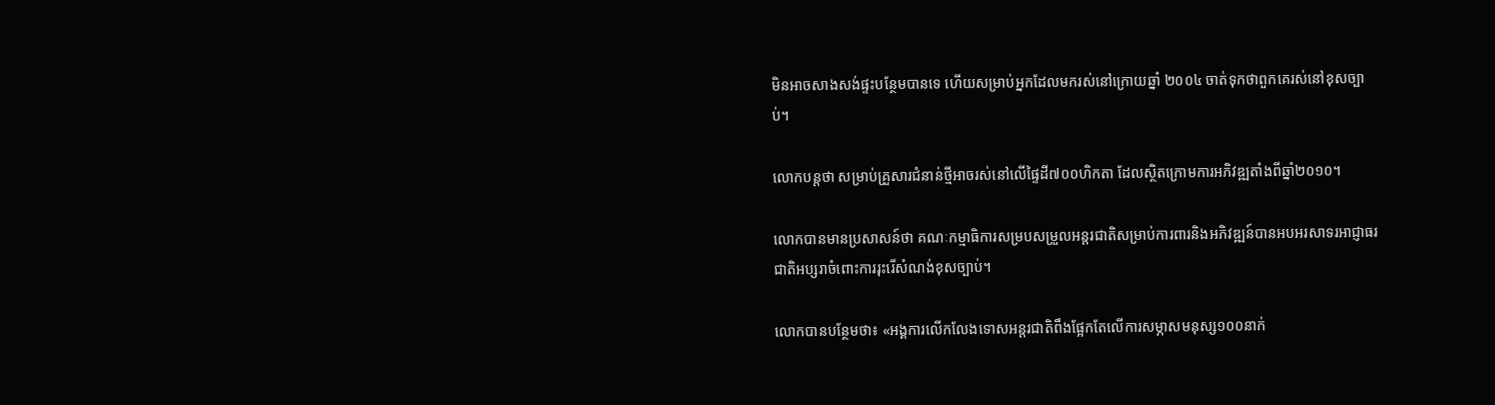មិនអាចសាងសង់ផ្ទះបន្ថែមបានទេ ហើយសម្រាប់អ្នកដែលមករស់នៅក្រោយឆ្នាំ ២០០៤ ចាត់ទុកថាពួកគេរស់នៅខុសច្បាប់។

លោកបន្តថា សម្រាប់គ្រួសារជំនាន់ថ្មីអាចរស់នៅលើផ្ទៃដី៧០០ហិកតា ដែលស្ថិតក្រោមការអភិវឌ្ឍតាំងពីឆ្នាំ២០១០។

លោកបានមានប្រសាសន៍ថា គណៈកម្មាធិការសម្របសម្រួលអន្តរជាតិសម្រាប់ការពារនិងអភិវឌ្ឍន៍បានអបអរសាទរអាជ្ញាធរជាតិអប្សរាចំពោះការរុះរើសំណង់ខុសច្បាប់។

លោកបានបន្ថែមថា៖ «អង្គការលើកលែងទោសអន្តរជាតិពឹងផ្អែកតែលើការសម្ភាសមនុស្ស១០០នាក់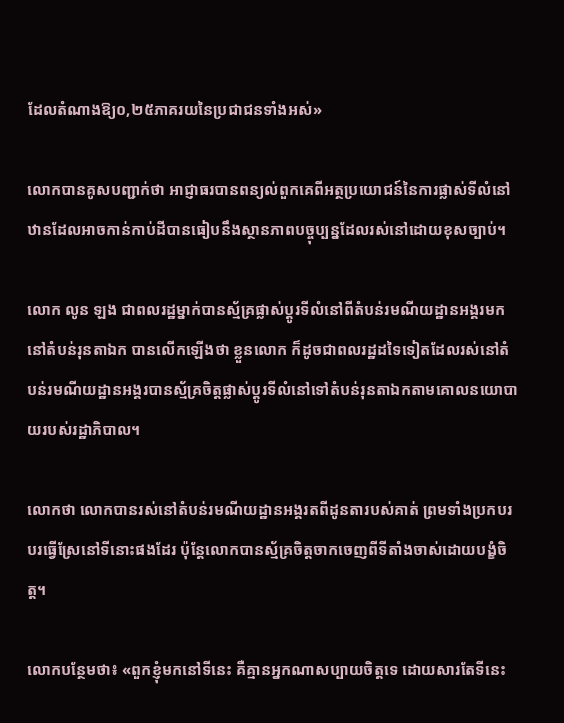ដែលតំណាងឱ្យ០,២៥ភាគរយនៃប្រជាជនទាំងអស់»

លោកបានគូសបញ្ជាក់ថា អាជ្ញាធរបានពន្យល់ពួកគេពីអត្ថប្រយោជន៍នៃការផ្លាស់ទីលំនៅឋានដែលអាចកាន់កាប់ដីបានធៀបនឹងស្ថានភាពបច្ចុប្បន្នដែលរស់នៅដោយខុសច្បាប់។

លោក លូន ឡង ជាពលរដ្ឋម្នាក់បានស្ម័គ្រផ្លាស់ប្ដូរទីលំនៅពីតំបន់រមណីយដ្ឋានអង្គរមកនៅតំបន់រុនតាឯក បានលើកឡើងថា ខ្លួនលោក ក៏ដូចជាពលរដ្ឋដទៃទៀតដែលរស់នៅតំបន់រមណីយដ្ឋានអង្គរបានស្ម័គ្រចិត្តផ្លាស់ប្ដូរទីលំនៅទៅតំបន់រុនតាឯកតាមគោលនយោបាយរបស់រដ្ឋាភិបាល។

លោកថា លោកបានរស់នៅតំបន់រមណីយដ្ឋានអង្គរតពីដូនតារបស់គាត់ ព្រមទាំងប្រកបរបរធ្វើស្រែនៅទីនោះផងដែរ ប៉ុន្តែលោកបានស្ម័គ្រចិត្តចាកចេញពីទីតាំងចាស់ដោយបង្ខំចិត្ត។

លោកបន្ថែមថា៖ «ពួកខ្ញុំមកនៅទីនេះ គឺគ្មានអ្នកណាសប្បាយចិត្តទេ ដោយសារតែទីនេះ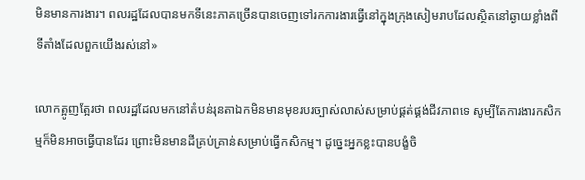មិនមានការងារ។ ពលរដ្ឋដែលបានមកទីនេះភាគច្រើនបានចេញទៅរកការងារធ្វើនៅក្នុងក្រុងសៀមរាបដែលស្ថិតនៅឆ្ងាយខ្លាំងពីទីតាំងដែលពួកយើងរស់នៅ»

លោកត្អូញត្អែរថា ពលរដ្ឋដែលមកនៅតំបន់រុនតាឯកមិនមានមុខរបរច្បាស់លាស់សម្រាប់ផ្គត់ផ្គង់ជីវភាពទេ សូម្បីតែការងារកសិកម្មក៏មិនអាចធ្វើបានដែរ ព្រោះមិនមានដីគ្រប់គ្រាន់សម្រាប់ធ្វើកសិកម្ម។ ដូច្នេះអ្នកខ្លះបានបង្ខំចិ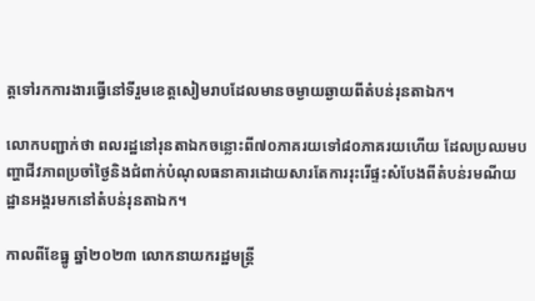ត្តទៅរកការងារធ្វើនៅទីរួមខេត្តសៀមរាបដែលមានចម្ងាយឆ្ងាយពីតំបន់រុនតាឯក។

លោកបញ្ជាក់ថា ពលរដ្ឋនៅរុនតាឯកចន្លោះពី៧០ភាគរយទៅ៨០ភាគរយហើយ ដែលប្រឈមបញ្ហាជីវភាពប្រចាំថ្ងៃនិងជំពាក់បំណុលធនាគារដោយសារតែការរុះរើផ្ទះសំបែងពីតំបន់រមណីយដ្ឋានអង្គរមកនៅតំបន់រុនតាឯក។

កាលពីខែធ្នូ ឆ្នាំ២០២៣ លោកនាយករដ្ឋមន្ត្រី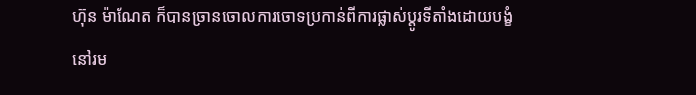ហ៊ុន ម៉ាណែត ក៏បានច្រានចោលការចោទប្រកាន់ពីការផ្លាស់ប្តូរទីតាំងដោយបង្ខំនៅរម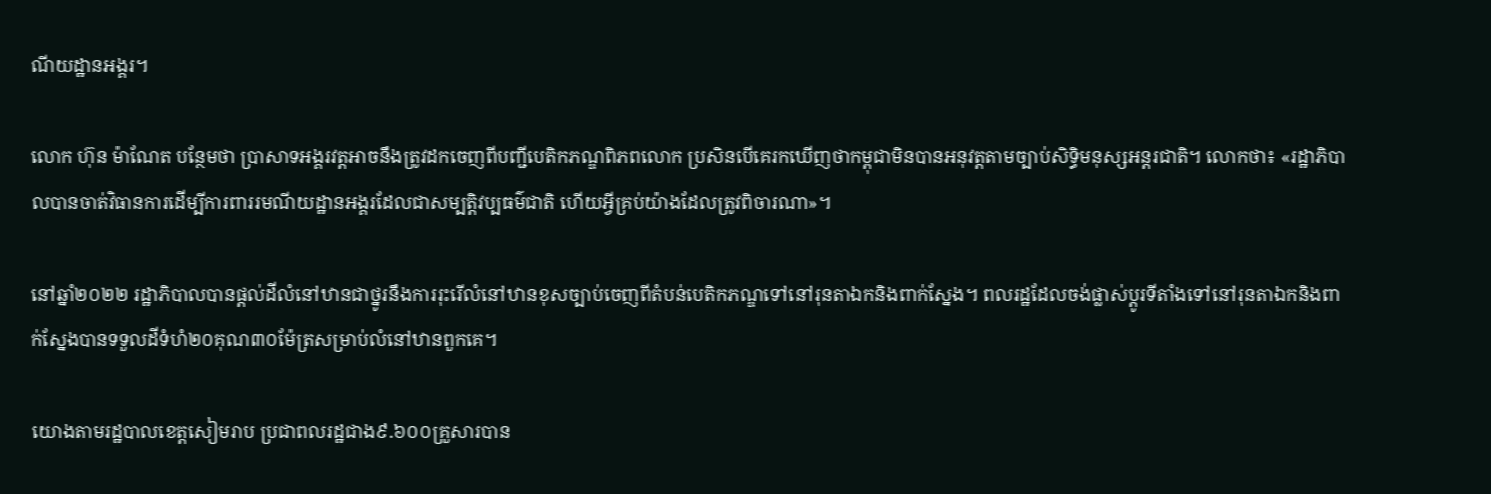ណីយដ្ឋានអង្គរ។

លោក ហ៊ុន ម៉ាណែត បន្ថែមថា ប្រាសាទអង្គរវត្តអាចនឹងត្រូវដកចេញពីបញ្ជីបេតិកភណ្ឌពិភពលោក ប្រសិនបើគេរកឃើញថាកម្ពុជាមិនបានអនុវត្តតាមច្បាប់សិទ្ធិមនុស្សអន្តរជាតិ។ លោកថា៖ «រដ្ឋាភិបាលបានចាត់វិធានការដើម្បីការពាររមណីយដ្ឋានអង្គរដែលជាសម្បត្តិវប្បធម៌ជាតិ ហើយអ្វីគ្រប់យ៉ាងដែលត្រូវពិចារណា»។

នៅឆ្នាំ២០២២ រដ្ឋាភិបាលបានផ្តល់ដីលំនៅឋានជាថ្នូរនឹងការរុះរើលំនៅឋានខុសច្បាប់ចេញពីតំបន់បេតិកភណ្ឌទៅនៅរុនតាឯកនិងពាក់ស្នែង។ ពលរដ្ឋដែលចង់ផ្លាស់ប្តូរទីតាំងទៅនៅរុនតាឯកនិងពាក់ស្នែងបានទទួលដីទំហំ២០គុណ៣០ម៉ែត្រសម្រាប់លំនៅឋានពួកគេ។

យោងតាមរដ្ឋបាលខេត្តសៀមរាប ប្រជាពលរដ្ឋជាង៩.៦០០គ្រួសារបាន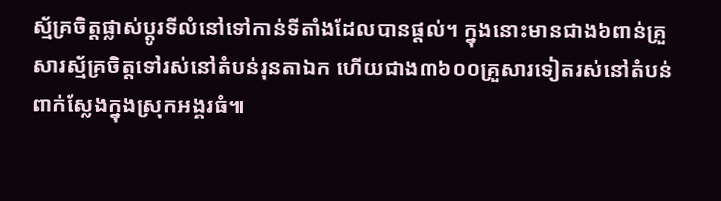ស្ម័គ្រចិត្តផ្លាស់ប្តូរទីលំនៅទៅកាន់ទីតាំងដែលបានផ្តល់។ ក្នុងនោះមានជាង៦ពាន់គ្រួសារស្ម័គ្រចិត្តទៅរស់នៅតំបន់រុនតាឯក ហើយជាង៣៦០០គ្រួសារទៀតរស់នៅតំបន់ពាក់ស្លែងក្នុងស្រុកអង្គរធំ៕